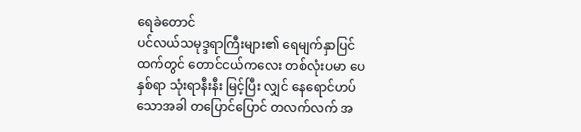ရေခဲတောင်
ပင်လယ်သမုဒ္ဒရာကြီးများ၏ ရေမျက်နှာပြင်ထက်တွင် တောင်ငယ်ကလေး တစ်လုံးပမာ ပေနှစ်ရာ သုံးရာနီးနီး မြင့်ပြီး လျှင် နေရောင်ဟပ်သောအခါ တပြောင်ပြောင် တလက်လက် အ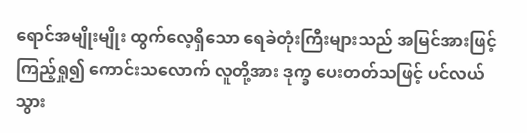ရောင်အမျိုးမျိုး ထွက်လေ့ရှိသော ရေခဲတုံးကြီးများသည် အမြင်အားဖြင့် ကြည့်ရှု၍ ကောင်းသလောက် လူတို့အား ဒုက္ခ ပေးတတ်သဖြင့် ပင်လယ်သွား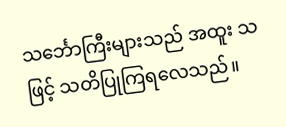သင်္ဘောကြီးများသည် အထူး သဖြင့် သတိပြုကြရလေသည်။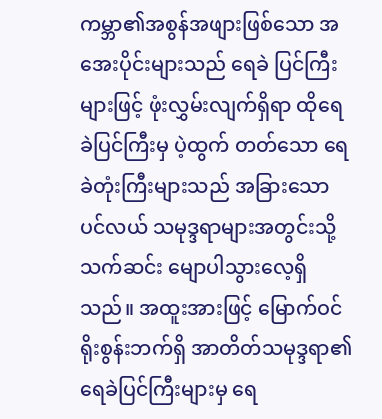ကမ္ဘာ၏အစွန်အဖျားဖြစ်သော အအေးပိုင်းများသည် ရေခဲ ပြင်ကြီးများဖြင့် ဖုံးလွှမ်းလျက်ရှိရာ ထိုရေခဲပြင်ကြီးမှ ပဲ့ထွက် တတ်သော ရေခဲတုံးကြီးများသည် အခြားသော ပင်လယ် သမုဒ္ဒရာများအတွင်းသို့ သက်ဆင်း မျောပါသွားလေ့ရှိသည်။ အထူးအားဖြင့် မြောက်ဝင်ရိုးစွန်းဘက်ရှိ အာတိတ်သမုဒ္ဒရာ၏ ရေခဲပြင်ကြီးများမှ ရေ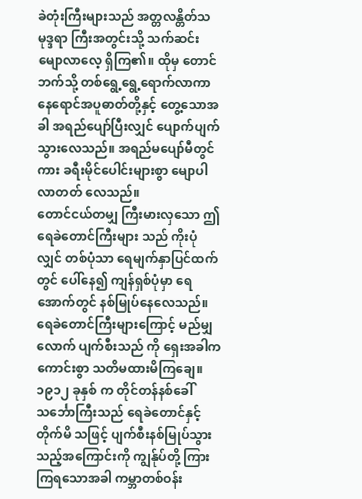ခဲတုံးကြီးများသည် အတ္တလန္တိတ်သမုဒ္ဒရာ ကြီးအတွင်းသို့ သက်ဆင်းမျောလာလေ့ ရှိကြ၏။ ထိုမှ တောင် ဘက်သို့ တစ်ရွေ့ရွေ့ရောက်လာကာ နေရောင်အပူဓာတ်တို့နှင့် တွေ့သောအခါ အရည်ပျော်ပြီးလျှင် ပျောက်ပျက်သွားလေသည်။ အရည်မပျော်မီတွင်ကား ခရီးမိုင်ပေါင်းများစွာ မျောပါလာတတ် လေသည်။
တောင်ငယ်တမျှ ကြီးမားလှသော ဤရေခဲတောင်ကြီးများ သည် ကိုးပုံလျှင် တစ်ပုံသာ ရေမျက်နှာပြင်ထက်တွင် ပေါ်နေ၍ ကျန်ရှစ်ပုံမှာ ရေအောက်တွင် နစ်မြုပ်နေလေသည်။ ရေခဲတောင်ကြီးများကြောင့် မည်မျှလောက် ပျက်စီးသည် ကို ရှေးအခါက ကောင်းစွာ သတိမထားမိကြချေ။ ၁၉၁၂ ခုနှစ် က တိုင်တန်နစ်ခေါ် သင်္ဘောကြီးသည် ရေခဲတောင်နှင့် တိုက်မိ သဖြင့် ပျက်စီးနစ်မြုပ်သွားသည့်အကြောင်းကို ကျွန်ုပ်တို့ ကြား ကြရသောအခါ ကမ္ဘာတစ်ဝန်း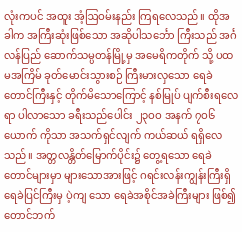လုံးကပင် အထူး အံ့ဩဝမ်းနည်း ကြရလေသည်။ ထိုအခါက အကြီးဆုံးဖြစ်သော အဆိုပါသင်္ဘော ကြီးသည် အင်္ဂလန်ပြည် ဆောက်သမ္ပတန်မြို့မှ အမေရိကတိုက် သို့ ပထမအကြိမ် ခုတ်မောင်းသွားစဉ် ကြီးမားလှသော ရေခဲ တောင်ကြီးနှင့် တိုက်မိသောကြောင့် နစ်မြုပ် ပျက်စီးရလေရာ ပါလာသော ခရီးသည်ပေါင်း ၂၃ဝဝ အနက် ၇ဝ၆ ယောက် ကိုသာ အသက်ရှင်လျက် ကယ်ဆယ် ရရှိလေသည်။ အတ္တလန္တိတ်မြောက်ပိုင်း၌ တွေ့ရသော ရေခဲတောင်များမှာ များသောအားဖြင့် ဂရင်းလန်းကျွန်းကြီးရှိ ရေခဲပြင်ကြီးမှ ပဲ့ကျ သော ရေခဲအစိုင်အခဲကြီးများ ဖြစ်၍ တောင်ဘက်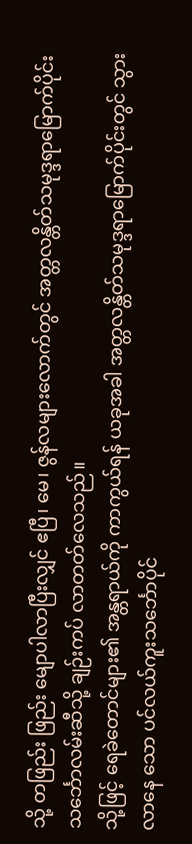သို့ တဖြည်း ဖြည်း မျောပါလာပြီးလျှင် ဧပြီ၊ မေ၊ ဇွန်လများလောက်တွင် အတ္တလန္တိတ်သမုဒ္ဒရာမြောက်ပိုင်း သင်္ဘောလမ်းဆီသို့ ချဉ်းကပ် လာတတ်လေသည်။
သို့ဖြင့် ရေခဲတောင်များ၏ အန္တရာယ်ကို ကာကွယ်ရန် ယခုအခါ အတ္တလန္တိတ်သမုဒ္ဒရာမြောက်ပိုင်းတွင် သွားလာနေ သော ပင်လယ်ကူးသင်္ဘောပိုင်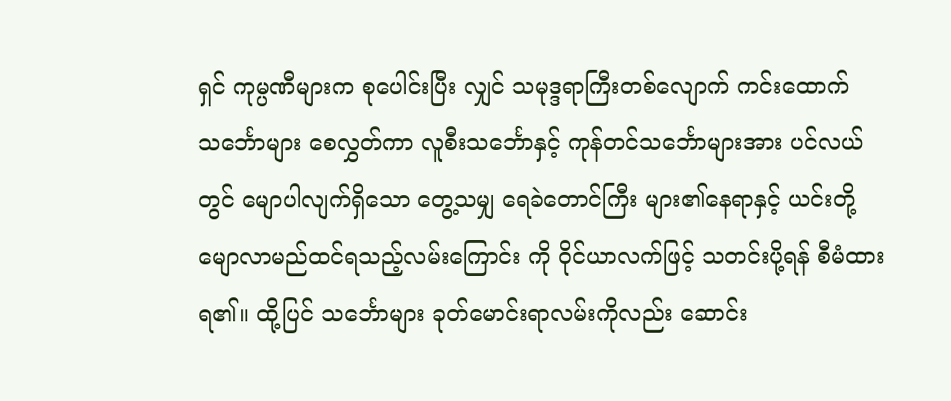ရှင် ကုမ္ပဏီများက စုပေါင်းပြီး လျှင် သမုဒ္ဒရာကြီးတစ်လျောက် ကင်းထောက်သင်္ဘောများ စေလွှတ်ကာ လူစီးသင်္ဘောနှင့် ကုန်တင်သင်္ဘောများအား ပင်လယ်တွင် မျောပါလျက်ရှိသော တွေ့သမျှ ရေခဲတောင်ကြီး များ၏နေရာနှင့် ယင်းတို့ မျောလာမည်ထင်ရသည့်လမ်းကြောင်း ကို ဝိုင်ယာလက်ဖြင့် သတင်းပို့ရန် စီမံထားရ၏။ ထို့ပြင် သင်္ဘောများ ခုတ်မောင်းရာလမ်းကိုလည်း ဆောင်း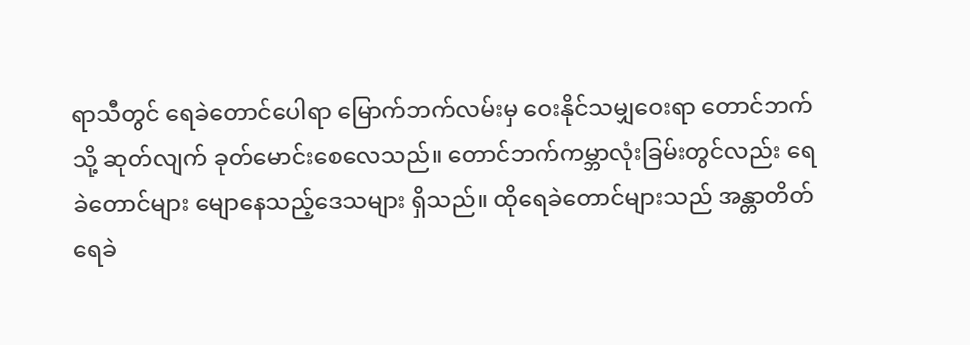ရာသီတွင် ရေခဲတောင်ပေါရာ မြောက်ဘက်လမ်းမှ ဝေးနိုင်သမျှဝေးရာ တောင်ဘက်သို့ ဆုတ်လျက် ခုတ်မောင်းစေလေသည်။ တောင်ဘက်ကမ္ဘာလုံးခြမ်းတွင်လည်း ရေခဲတောင်များ မျောနေသည့်ဒေသများ ရှိသည်။ ထိုရေခဲတောင်များသည် အန္တာတိတ်ရေခဲ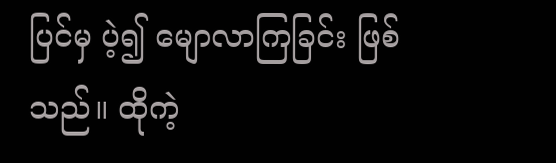ပြင်မှ ပဲ့၍ မျောလာကြခြင်း ဖြစ်သည်။ ထိုကဲ့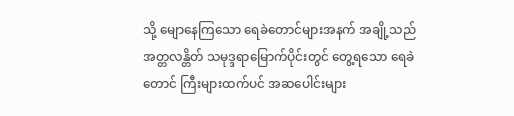သို့ မျောနေကြသော ရေခဲတောင်များအနက် အချို့သည် အတ္တလန္တိတ် သမုဒ္ဒရာမြောက်ပိုင်းတွင် တွေ့ရသော ရေခဲတောင် ကြီးများထက်ပင် အဆပေါင်းများ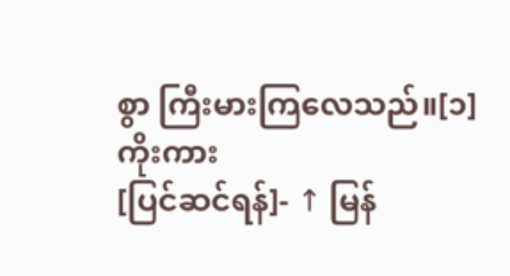စွာ ကြီးမားကြလေသည်။[၁]
ကိုးကား
[ပြင်ဆင်ရန်]- ↑ မြန်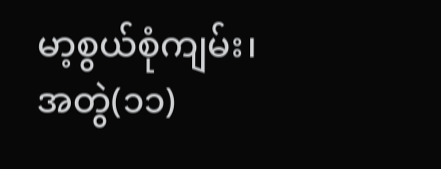မာ့စွယ်စုံကျမ်း၊ အတွဲ(၁၁)